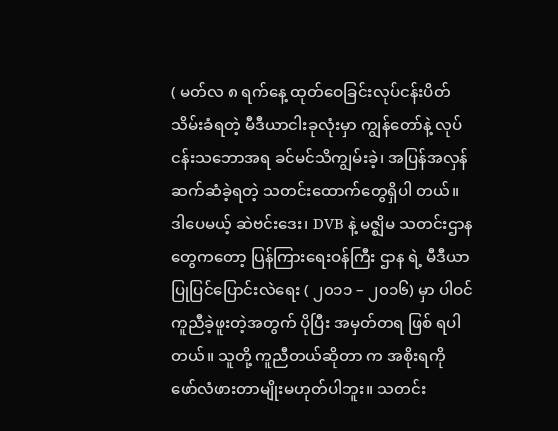( မတ်လ ၈ ရက်နေ့ ထုတ်ဝေခြင်းလုပ်ငန်းပိတ်သိမ်းခံရတဲ့ မီဒီယာငါးခုလုံးမှာ ကျွန်တော်နဲ့ လုပ်ငန်းသဘောအရ ခင်မင်သိကျွမ်းခဲ့၊ အပြန်အလှန်ဆက်ဆံခဲ့ရတဲ့ သတင်းထောက်တွေရှိပါ တယ်။ ဒါပေမယ့် ဆဲဗင်းဒေး၊ DVB နဲ့ မဇ္ဈိမ သတင်းဌာနတွေကတော့ ပြန်ကြားရေးဝန်ကြီး ဌာန ရဲ့ မီဒီယာပြုပြင်ပြောင်းလဲရေး ( ၂၀၁၁ – ၂၀၁၆) မှာ ပါဝင်ကူညီခဲ့ဖူးတဲ့အတွက် ပိုပြီး အမှတ်တရ ဖြစ် ရပါတယ်။ သူတို့ ကူညီတယ်ဆိုတာ က အစိုးရကို ဖော်လံဖားတာမျိုးမဟုတ်ပါဘူး။ သတင်း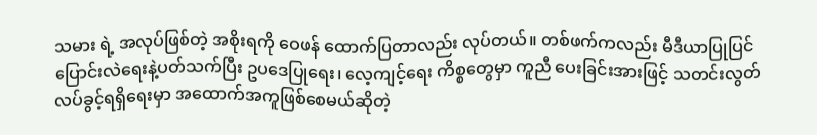သမား ရဲ့ အလုပ်ဖြစ်တဲ့ အစိုးရကို ဝေဖန် ထောက်ပြတာလည်း လုပ်တယ်။ တစ်ဖက်ကလည်း မီဒီယာပြုပြင်ပြောင်းလဲရေးနဲ့ပတ်သက်ပြီး ဥပဒေပြုရေး၊ လေ့ကျင့်ရေး ကိစ္စတွေမှာ ကူညီ ပေးခြင်းအားဖြင့် သတင်းလွတ်လပ်ခွင့်ရရှိရေးမှာ အထောက်အကူဖြစ်စေမယ်ဆိုတဲ့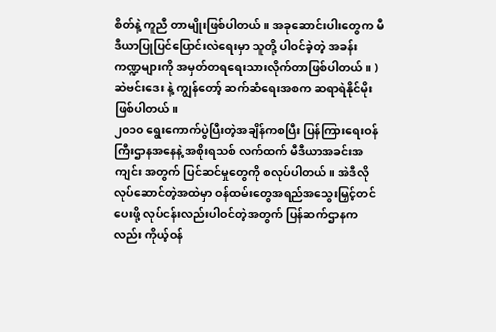စိတ်နဲ့ ကူညီ တာမျိုးဖြစ်ပါတယ်။ အခုဆောင်းပါးတွေက မီဒီယာပြုပြင်ပြောင်းလဲရေးမှာ သူတို့ ပါဝင်ခဲ့တဲ့ အခန်း ကဏ္ဍများကို အမှတ်တရရေးသားလိုက်တာဖြစ်ပါတယ်။ )
ဆဲဗင်းဒေး နဲ့ ကျွန်တော့် ဆက်ဆံရေးအစက ဆရာရဲနိုင်မိုး ဖြစ်ပါတယ်။
၂၀၁၀ ရွေးကောက်ပွဲပြီးတဲ့အချိန်ကစပြီး ပြန်ကြားရေးဝန်ကြီးဌာနအနေနဲ့ အစိုးရသစ် လက်ထက် မီဒီယာအခင်းအကျင်း အတွက် ပြင်ဆင်မှုတွေကို စလုပ်ပါတယ်။ အဲဒီလို လုပ်ဆောင်တဲ့အထဲမှာ ဝန်ထမ်းတွေအရည်အသွေးမြှင့်တင်ပေးဖို့ လုပ်ငန်းလည်းပါဝင်တဲ့အတွက် ပြန်ဆက်ဌာနကလည်း ကိုယ့်ဝန်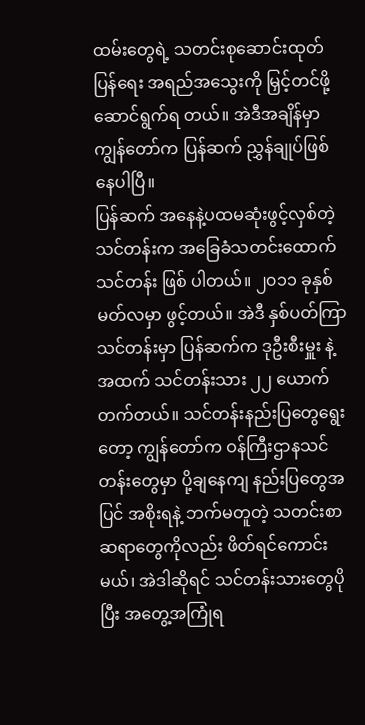ထမ်းတွေရဲ့ သတင်းစုဆောင်းထုတ်ပြန်ရေး အရည်အသွေးကို မြှင့်တင်ဖို့ဆောင်ရွက်ရ တယ်။ အဲဒီအချိန်မှာ ကျွန်တော်က ပြန်ဆက် ညွှန်ချုပ်ဖြစ်နေပါပြီ။
ပြန်ဆက် အနေနဲ့ပထမဆုံးဖွင့်လှစ်တဲ့သင်တန်းက အခြေခံသတင်းထောက်သင်တန်း ဖြစ် ပါတယ်။ ၂၀၁၁ ခုနှစ် မတ်လမှာ ဖွင့်တယ်။ အဲဒီ နှစ်ပတ်ကြာသင်တန်းမှာ ပြန်ဆက်က ဒုဦးစီးမှူး နဲ့ အထက် သင်တန်းသား ၂၂ ယောက်တက်တယ်။ သင်တန်းနည်းပြတွေရွေးတော့ ကျွန်တော်က ဝန်ကြီးဌာနသင်တန်းတွေမှာ ပို့ချနေကျ နည်းပြတွေအပြင် အစိုးရနဲ့ ဘက်မတူတဲ့ သတင်းစာ ဆရာတွေကိုလည်း ဖိတ်ရင်ကောင်းမယ်၊ အဲဒါဆိုရင် သင်တန်းသားတွေပိုပြီး အတွေ့အကြုံရ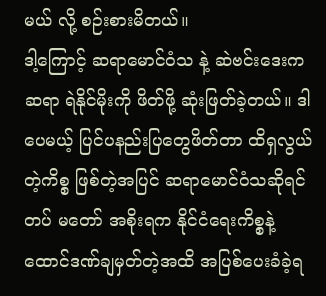မယ် လို့ စဉ်းစားမိတယ်။
ဒါ့ကြောင့် ဆရာမောင်ဝံသ နဲ့ ဆဲဗင်းဒေးက ဆရာ ရဲနိုင်မိုးကို ဖိတ်ဖို့ ဆုံးဖြတ်ခဲ့တယ်။ ဒါပေမယ့် ပြင်ပနည်းပြတွေဖိတ်တာ ထိရှလွယ်တဲ့ကိစ္စ ဖြစ်တဲ့အပြင် ဆရာမောင်ဝံသဆိုရင် တပ် မတော် အစိုးရက နိုင်ငံရေးကိစ္စနဲ့ ထောင်ဒဏ်ချမှတ်တဲ့အထိ အပြစ်ပေးခံခဲ့ရ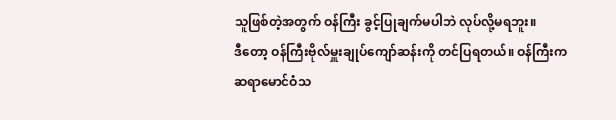သူဖြစ်တဲ့အတွက် ဝန်ကြီး ခွင့်ပြုချက်မပါဘဲ လုပ်လို့မရဘူး။
ဒီတော့ ဝန်ကြီးဗိုလ်မှူးချုပ်ကျော်ဆန်းကို တင်ပြရတယ်။ ဝန်ကြီးက ဆရာမောင်ဝံသ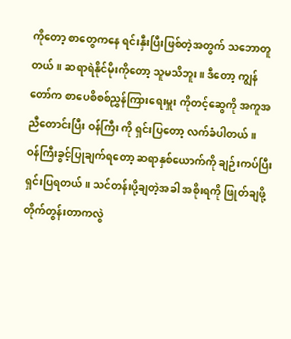ကိုတော့ စာတွေကနေ ရင်းနှီးပြီးဖြစ်တဲ့အတွက် သဘောတူတယ်။ ဆရာရဲနိုင်မိုးကိုတော့ သူမသိဘူး။ ဒီတော့ ကျွန်တော်က စာပေစိစစ်ညွှန်ကြားရေးမှူး ကိုတင့်ဆွေကို အကူအညီတောင်းပြီး ဝန်ကြီး ကို ရှင်းပြတော့ လက်ခံပါတယ်။
ဝန်ကြီးခွင့်ပြုချက်ရတော့ ဆရာနှစ်ယောက်ကို ချဉ်းကပ်ပြီး ရှင်းပြရတယ်။ သင်တန်းပို့ချတဲ့အခါ အစိုးရကို ဖြုတ်ချဖို့ တိုက်တွန်းတာကလွဲ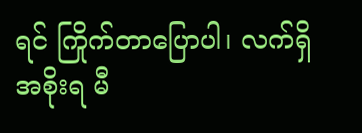ရင် ကြိုက်တာပြောပါ၊ လက်ရှိ အစိုးရ မီ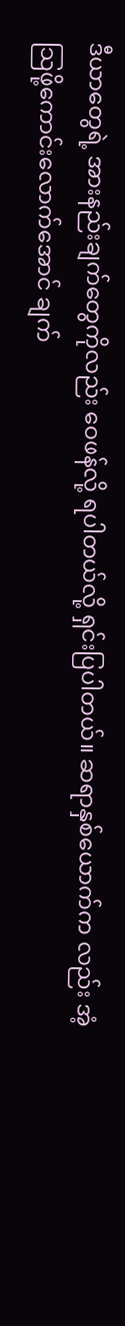ဒီယာတွေရဲ့ အားနည်းချက်တွေကိုလည်း ဝေဖန်လို့ ရပါတယ်လို့ ရှင်းပြပါတယ်။ ဆရာနှစ်ယောက်က လည်း အံ့သြဖို့ကောင်းလောက်အောင် ချက်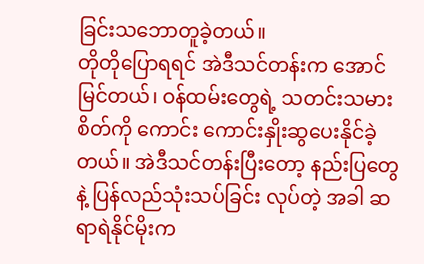ခြင်းသဘောတူခဲ့တယ်။
တိုတိုပြောရရင် အဲဒီသင်တန်းက အောင်မြင်တယ်၊ ဝန်ထမ်းတွေရဲ့ သတင်းသမားစိတ်ကို ကောင်း ကောင်းနှိုးဆွပေးနိုင်ခဲ့တယ်။ အဲဒီသင်တန်းပြီးတော့ နည်းပြတွေနဲ့ ပြန်လည်သုံးသပ်ခြင်း လုပ်တဲ့ အခါ ဆရာရဲနိုင်မိုးက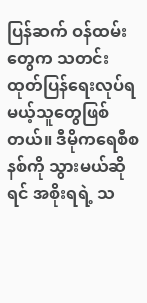ပြန်ဆက် ဝန်ထမ်းတွေက သတင်းထုတ်ပြန်ရေးလုပ်ရမယ့်သူတွေဖြစ် တယ်။ ဒီမိုကရေစီစနစ်ကို သွားမယ်ဆိုရင် အစိုးရရဲ့ သ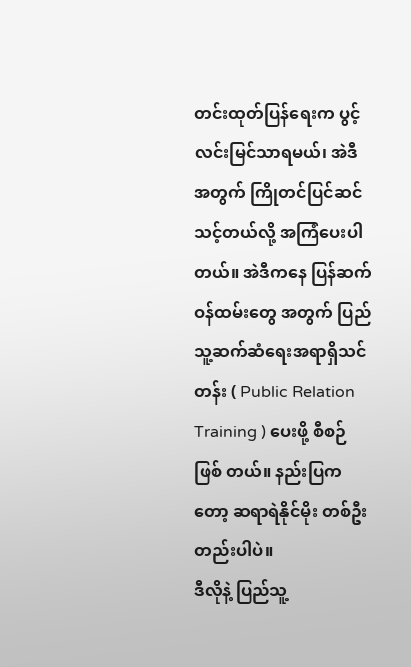တင်းထုတ်ပြန်ရေးက ပွင့်လင်းမြင်သာရမယ်၊ အဲဒီ အတွက် ကြိုတင်ပြင်ဆင်သင့်တယ်လို့ အကြံပေးပါတယ်။ အဲဒီကနေ ပြန်ဆက် ဝန်ထမ်းတွေ အတွက် ပြည်သူ့ဆက်ဆံရေးအရာရှိသင်တန်း ( Public Relation Training ) ပေးဖို့ စီစဉ်ဖြစ် တယ်။ နည်းပြကတော့ ဆရာရဲနိုင်မိုး တစ်ဦးတည်းပါပဲ။
ဒီလိုနဲ့ ပြည်သူ့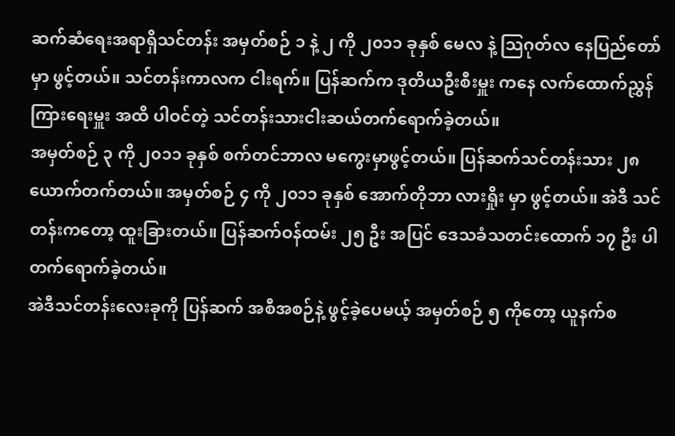ဆက်ဆံရေးအရာရှိသင်တန်း အမှတ်စဉ် ၁ နဲ့ ၂ ကို ၂၀၁၁ ခုနှစ် မေလ နဲ့ သြဂုတ်လ နေပြည်တော်မှာ ဖွင့်တယ်။ သင်တန်းကာလက ငါးရက်။ ပြန်ဆက်က ဒုတိယဦးစီးမှူး ကနေ လက်ထောက်ညွှန်ကြားရေးမှူး အထိ ပါဝင်တဲ့ သင်တန်းသားငါးဆယ်တက်ရောက်ခဲ့တယ်။
အမှတ်စဉ် ၃ ကို ၂၀၁၁ ခုနှစ် စက်တင်ဘာလ မကွေးမှာဖွင့်တယ်။ ပြန်ဆက်သင်တန်းသား ၂၈ ယောက်တက်တယ်။ အမှတ်စဉ် ၄ ကို ၂၀၁၁ ခုနှစ် အောက်တိုဘာ လားရှိုး မှာ ဖွင့်တယ်။ အဲဒီ သင်တန်းကတော့ ထူးခြားတယ်။ ပြန်ဆက်ဝန်ထမ်း ၂၅ ဦး အပြင် ဒေသခံသတင်းထောက် ၁၇ ဦး ပါတက်ရောက်ခဲ့တယ်။
အဲဒီသင်တန်းလေးခုကို ပြန်ဆက် အစီအစဉ်နဲ့ ဖွင့်ခဲ့ပေမယ့် အမှတ်စဉ် ၅ ကိုတော့ ယူနက်စ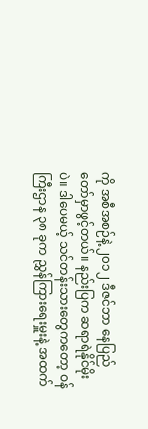ကို အစီအစဉ်နဲ့ ၂၀၁၂ ဒီဇင်ဘာ နေပြည်တော်မှာဖွင့်တယ်။ နည်းပြက ဆရာရဲနိုင်မိုးပဲ။ ဒါပေမယ့် သင်တန်းသားတွေကတော့ ဝန်ကြီးဌာန ၃၈ ခုက ညွှန်ကြားရေးမှူးနဲ့ အထက်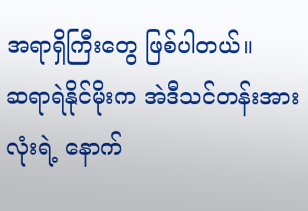အရာရှိကြီးတွေ ဖြစ်ပါတယ်။
ဆရာရဲနိုင်မိုးက အဲဒီသင်တန်းအားလုံးရဲ့ နောက်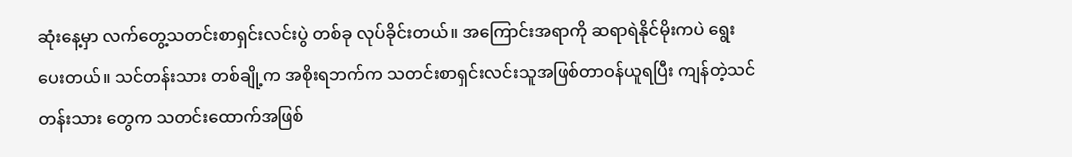ဆုံးနေ့မှာ လက်တွေ့သတင်းစာရှင်းလင်းပွဲ တစ်ခု လုပ်ခိုင်းတယ်။ အကြောင်းအရာကို ဆရာရဲနိုင်မိုးကပဲ ရွေးပေးတယ်။ သင်တန်းသား တစ်ချို့က အစိုးရဘက်က သတင်းစာရှင်းလင်းသူအဖြစ်တာဝန်ယူရပြီး ကျန်တဲ့သင်တန်းသား တွေက သတင်းထောက်အဖြစ်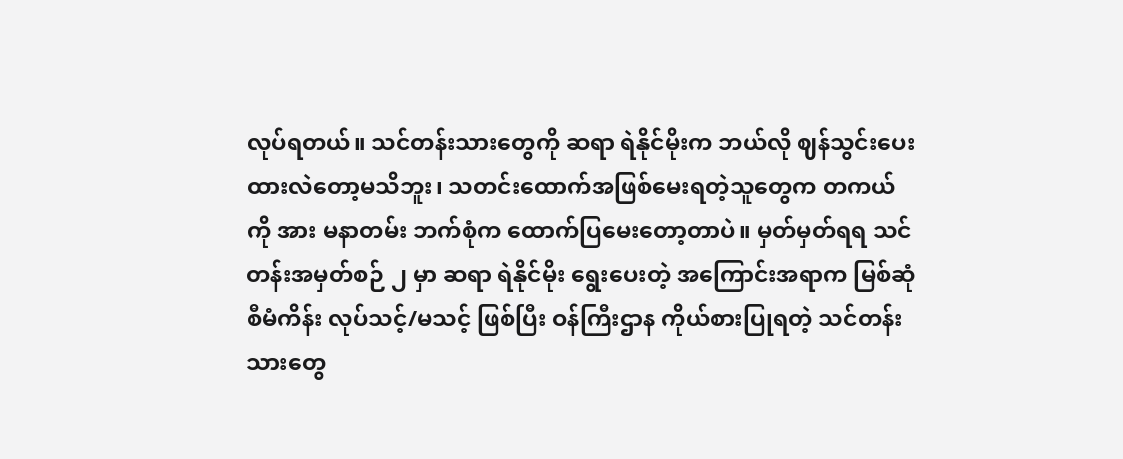လုပ်ရတယ်။ သင်တန်းသားတွေကို ဆရာ ရဲနိုင်မိုးက ဘယ်လို ဈန်သွင်းပေးထားလဲတော့မသိဘူး၊ သတင်းထောက်အဖြစ်မေးရတဲ့သူတွေက တကယ်ကို အား မနာတမ်း ဘက်စုံက ထောက်ပြမေးတော့တာပဲ။ မှတ်မှတ်ရရ သင်တန်းအမှတ်စဉ် ၂ မှာ ဆရာ ရဲနိုင်မိုး ရွေးပေးတဲ့ အကြောင်းအရာက မြစ်ဆုံစီမံကိန်း လုပ်သင့်/မသင့် ဖြစ်ပြီး ဝန်ကြီးဌာန ကိုယ်စားပြုရတဲ့ သင်တန်းသားတွေ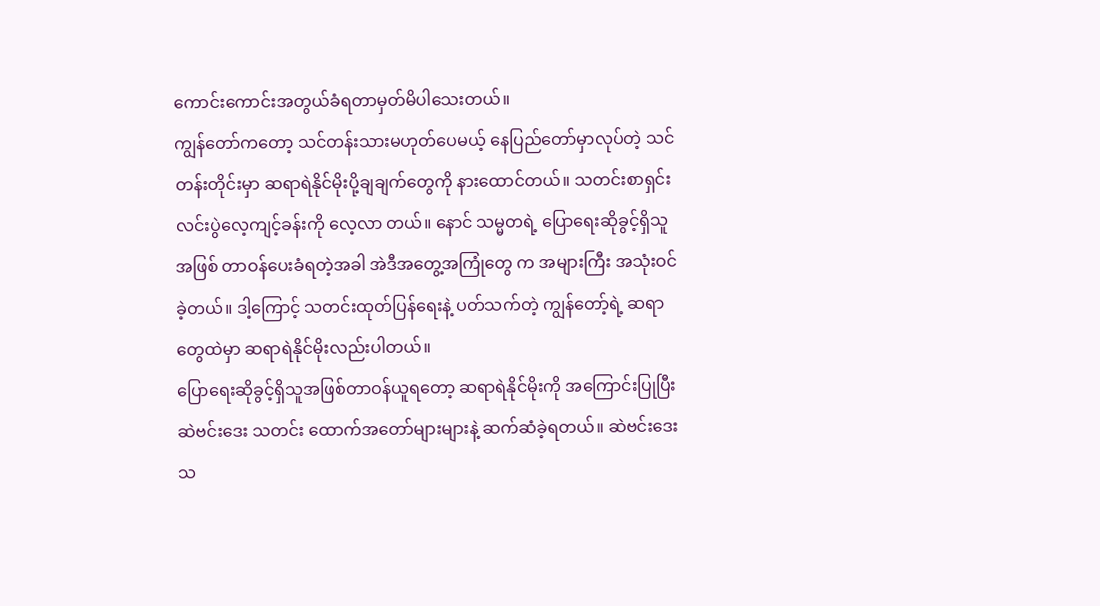ကောင်းကောင်းအတွယ်ခံရတာမှတ်မိပါသေးတယ်။
ကျွန်တော်ကတော့ သင်တန်းသားမဟုတ်ပေမယ့် နေပြည်တော်မှာလုပ်တဲ့ သင်တန်းတိုင်းမှာ ဆရာရဲနိုင်မိုးပို့ချချက်တွေကို နားထောင်တယ်။ သတင်းစာရှင်းလင်းပွဲလေ့ကျင့်ခန်းကို လေ့လာ တယ်။ နောင် သမ္မတရဲ့ ပြောရေးဆိုခွင့်ရှိသူအဖြစ် တာဝန်ပေးခံရတဲ့အခါ အဲဒီအတွေ့အကြုံတွေ က အများကြီး အသုံးဝင်ခဲ့တယ်။ ဒါ့ကြောင့် သတင်းထုတ်ပြန်ရေးနဲ့ ပတ်သက်တဲ့ ကျွန်တော့်ရဲ့ ဆရာတွေထဲမှာ ဆရာရဲနိုင်မိုးလည်းပါတယ်။
ပြောရေးဆိုခွင့်ရှိသူအဖြစ်တာဝန်ယူရတော့ ဆရာရဲနိုင်မိုးကို အကြောင်းပြုပြီး ဆဲဗင်းဒေး သတင်း ထောက်အတော်များများနဲ့ ဆက်ဆံခဲ့ရတယ်။ ဆဲဗင်းဒေးသ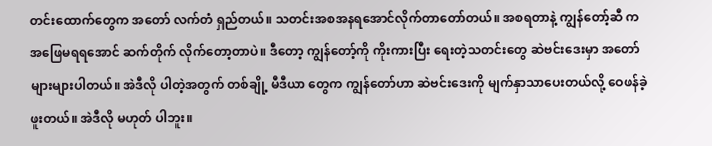တင်းထောက်တွေက အတော် လက်တံ ရှည်တယ်။ သတင်းအစအနရအောင်လိုက်တာတော်တယ်။ အစရတာနဲ့ ကျွန်တော့်ဆီ က အဖြေမရရအောင် ဆက်တိုက် လိုက်တော့တာပဲ။ ဒီတော့ ကျွန်တော့်ကို ကိုးကားပြီး ရေးတဲ့သတင်းတွေ ဆဲဗင်းဒေးမှာ အတော် များများပါတယ်။ အဲဒီလို ပါတဲ့အတွက် တစ်ချို့ မီဒီယာ တွေက ကျွန်တော်ဟာ ဆဲဗင်းဒေးကို မျက်နှာသာပေးတယ်လို့ ဝေဖန်ခဲ့ဖူးတယ်။ အဲဒီလို မဟုတ် ပါဘူး။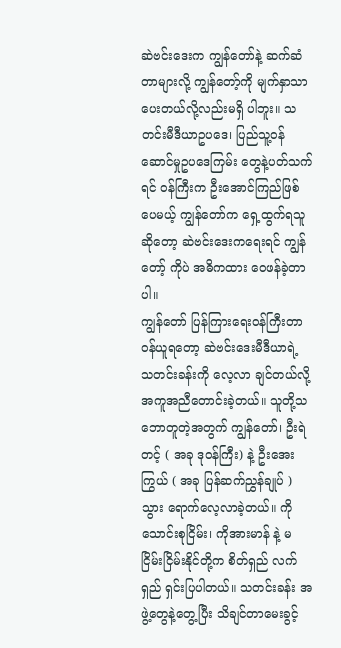ဆဲဗင်းဒေးက ကျွန်တော်နဲ့ ဆက်ဆံတာများလို့ ကျွန်တော့်ကို မျက်နှာသာပေးတယ်လို့လည်းမရှိ ပါဘူး။ သတင်းမီဒီယာဥပဒေ၊ ပြည်သူ့ဝန်ဆောင်မှုဥပဒေကြမ်း တွေနဲ့ပတ်သက်ရင် ဝန်ကြီးက ဦးအောင်ကြည်ဖြစ်ပေမယ့် ကျွန်တော်က ရှေ့ထွက်ရသူဆိုတော့ ဆဲဗင်းဒေးကရေးရင် ကျွန်တော့် ကိုပဲ အဓိကထား ဝေဖန်ခဲ့တာပါ။
ကျွန်တော် ပြန်ကြားရေးဝန်ကြီးတာဝန်ယူရတော့ ဆဲဗင်းဒေးမီဒီယာရဲ့ သတင်းခန်းကို လေ့လာ ချင်တယ်လို့ အကူအညီတောင်းခဲ့တယ်။ သူတို့သဘောတူတဲ့အတွက် ကျွန်တော်၊ ဦးရဲတင့် ( အခု ဒုဝန်ကြီး) နဲ့ ဦးအေးကြွယ် ( အခု ပြန်ဆက်ညွှန်ချုပ် ) သွား ရောက်လေ့လာခဲ့တယ်။ ကိုသောင်းစုငြိမ်း၊ ကိုအားမာန် နဲ့ မငြိမ်းငြိမ်းနိုင်တို့က စိတ်ရှည် လက်ရှည် ရှင်းပြပါတယ်။ သတင်းခန်း အဖွဲ့တွေနဲ့တွေ့ပြီး သိချင်တာမေးခွင့်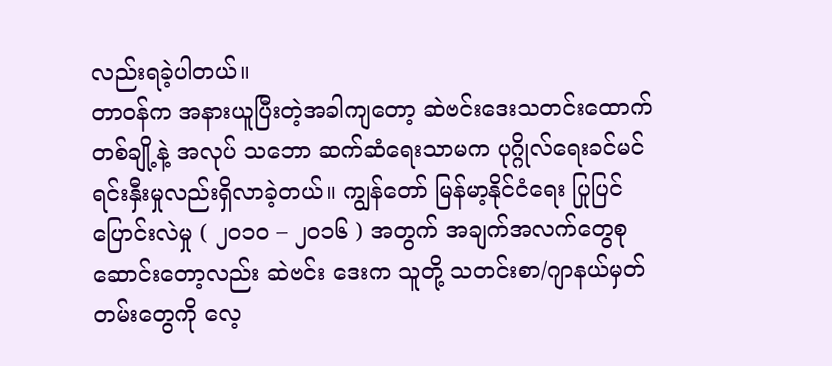လည်းရခဲ့ပါတယ်။
တာဝန်က အနားယူပြီးတဲ့အခါကျတော့ ဆဲဗင်းဒေးသတင်းထောက်တစ်ချို့နဲ့ အလုပ် သဘော ဆက်ဆံရေးသာမက ပုဂ္ဂိုလ်ရေးခင်မင်ရင်းနှီးမှုလည်းရှိလာခဲ့တယ်။ ကျွန်တော် မြန်မာ့နိုင်ငံရေး ပြုပြင်ပြောင်းလဲမှု ( ၂၀၁၀ – ၂၀၁၆ ) အတွက် အချက်အလက်တွေစုဆောင်းတော့လည်း ဆဲဗင်း ဒေးက သူတို့ သတင်းစာ/ဂျာနယ်မှတ်တမ်းတွေကို လေ့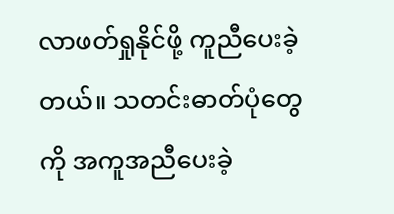လာဖတ်ရှုနိုင်ဖို့ ကူညီပေးခဲ့တယ်။ သတင်းဓာတ်ပုံတွေကို အကူအညီပေးခဲ့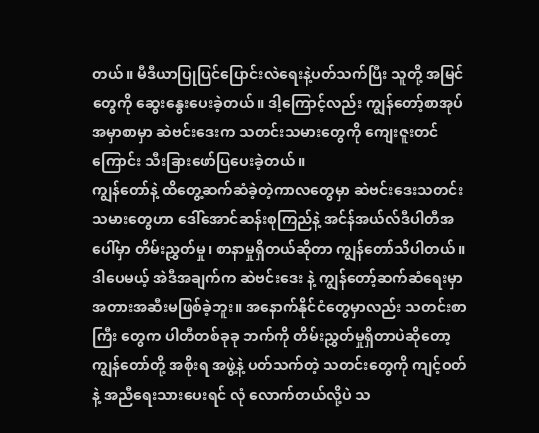တယ်။ မီဒီယာပြုပြင်ပြောင်းလဲရေးနဲ့ပတ်သက်ပြီး သူတို့ အမြင်တွေကို ဆွေးနွေးပေးခဲ့တယ်။ ဒါ့ကြောင့်လည်း ကျွန်တော့်စာအုပ်အမှာစာမှာ ဆဲဗင်းဒေးက သတင်းသမားတွေကို ကျေးဇူးတင်ကြောင်း သီးခြားဖော်ပြပေးခဲ့တယ်။
ကျွန်တော်နဲ့ ထိတွေ့ဆက်ဆံခဲ့တဲ့ကာလတွေမှာ ဆဲဗင်းဒေးသတင်းသမားတွေဟာ ဒေါ်အောင်ဆန်းစုကြည်နဲ့ အင်န်အယ်လ်ဒီပါတီအပေါ်မှာ တိမ်းညွှတ်မှု၊ စာနာမှုရှိတယ်ဆိုတာ ကျွန်တော်သိပါတယ်။ ဒါပေမယ့် အဲဒီအချက်က ဆဲဗင်းဒေး နဲ့ ကျွန်တော့်ဆက်ဆံရေးမှာ အတားအဆီးမဖြစ်ခဲ့ဘူး။ အနောက်နိုင်ငံတွေမှာလည်း သတင်းစာကြီး တွေက ပါတီတစ်ခုခု ဘက်ကို တိမ်းညွှတ်မှုရှိတာပဲဆိုတော့ ကျွန်တော်တို့ အစိုးရ အဖွဲ့နဲ့ ပတ်သက်တဲ့ သတင်းတွေကို ကျင့်ဝတ်နဲ့ အညီရေးသားပေးရင် လုံ လောက်တယ်လို့ပဲ သ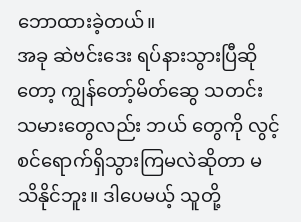ဘောထားခဲ့တယ်။
အခု ဆဲဗင်းဒေး ရပ်နားသွားပြီဆိုတော့ ကျွန်တော့်မိတ်ဆွေ သတင်းသမားတွေလည်း ဘယ် တွေကို လွင့်စင်ရောက်ရှိသွားကြမလဲဆိုတာ မသိနိုင်ဘူး။ ဒါပေမယ့် သူတို့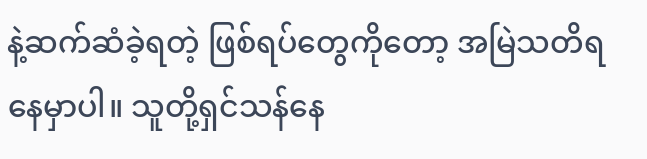နဲ့ဆက်ဆံခဲ့ရတဲ့ ဖြစ်ရပ်တွေကိုတော့ အမြဲသတိရနေမှာပါ။ သူတို့ရှင်သန်နေ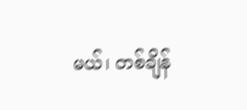မယ်၊ တစ်ချိန်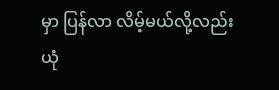မှာ ပြန်လာ လိမ့်မယ်လို့လည်း ယုံ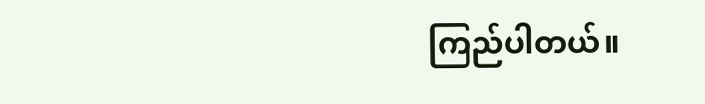ကြည်ပါတယ်။